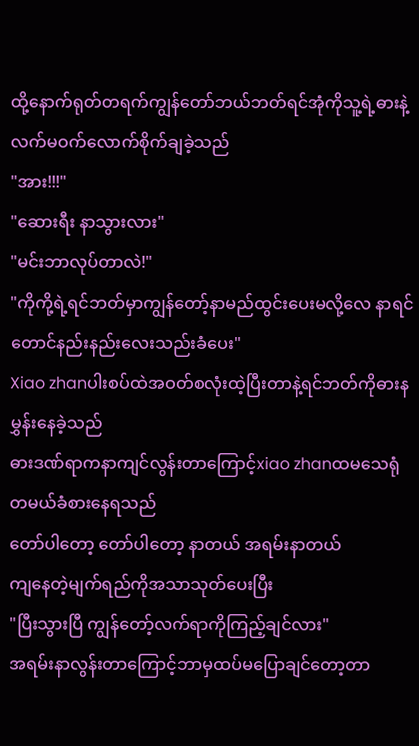ထို့နောက်ရုတ်တရက်ကျွန်တော်ဘယ်ဘတ်ရင်အုံကိုသူ့ရဲ့ဓားနဲ့လက်မဝက်လောက်စိုက်ချခဲ့သည်
"အား!!!"
"ဆေားရီး နာသွားလား"
"မင်းဘာလုပ်တာလဲ!"
"ကိုကို့ရဲ့ရင်ဘတ်မှာကျွန်တော့်နာမည်ထွင်းပေးမလို့လေ နာရင်တောင်နည်းနည်းလေးသည်းခံပေး"
Xiao zhanပါးစပ်ထဲအဝတ်စလုံးထဲ့ပြီးတာနဲ့ရင်ဘတ်ကိုဓားနမွှန်းနေခဲ့သည်
ဓားဒဏ်ရာကနာကျင်လွန်းတာကြောင့်xiao zhanထမသေရုံတမယ်ခံစားနေရသည်
တော်ပါတော့ တော်ပါတော့ နာတယ် အရမ်းနာတယ်
ကျနေတဲ့မျက်ရည်ကိုအသာသုတ်ပေးပြီး
"ပြီးသွားပြီ ကျွန်တော့်လက်ရာကိုကြည့်ချင်လား"
အရမ်းနာလွန်းတာကြောင့်ဘာမှထပ်မပြောချင်တော့တာ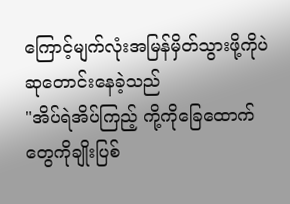ကြောင့်မျက်လုံးအမြန်မှိတ်သွားဖို့ကိုပဲဆုတောင်းနေခဲ့သည်
"အိပ်ရဲအိပ်ကြည့် ကို့ကိုခြေထောက်တွေကိုချိုးပြစ်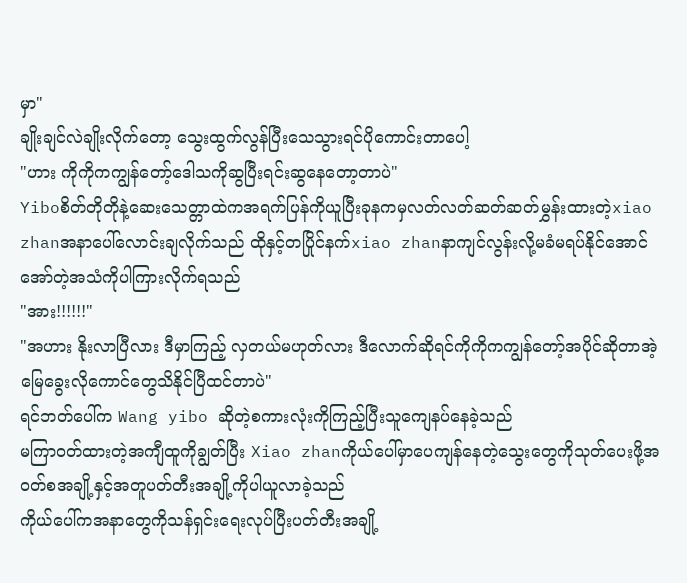မှာ"
ချိုးချင်လဲချိုးလိုက်တော့ သွေးထွက်လွန်ပြီးသေသွားရင်ပိုကောင်းတာပေါ့
"ဟား ကိုကိုကကျွန်တော့်ဒေါသကိုဆွပြီးရင်းဆွနေတော့တာပဲ"
Yiboစိတ်တိုတိုနဲ့ဆေးသေတ္တာထဲကအရက်ပြန်ကိုယူပြီးခုနကမှလတ်လတ်ဆတ်ဆတ်မွှန်းထားတဲ့xiao zhanအနာပေါ်လောင်းချလိုက်သည် ထိုနှင့်တပြိုင်နက်xiao zhanနာကျင်လွန်းလို့မခံမရပ်နိုင်အောင်အော်တဲ့အသံကိုပါကြားလိုက်ရသည်
"အား!!!!!!"
"အဟား နိုးလာပြီလား ဒီမှာကြည့် လှတယ်မဟုတ်လား ဒီလောက်ဆိုရင်ကိုကိုကကျွန်တော့်အပိုင်ဆိုတာအဲ့မြေခွေးလိုကောင်တွေသိနိုင်ပြီထင်တာပဲ"
ရင်ဘတ်ပေါ်က Wang yibo ဆိုတဲ့စကားလုံးကိုကြည့်ပြီးသူကျေနပ်နေခဲ့သည်
မကြာဝတ်ထားတဲ့အကျီထူကိုချွတ်ပြီး Xiao zhanကိုယ်ပေါ်မှာပေကျန်နေတဲ့သွေးတွေကိုသုတ်ပေးဖို့အဝတ်စအချို့နှင့်အတူပတ်တီးအချို့ကိုပါယူလာခဲ့သည်
ကိုယ်ပေါ်ကအနာတွေကိုသန်ရှင်းရေးလုပ်ပြီးပတ်တီးအချို့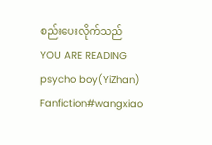စည်းပေးလိုက်သည်
YOU ARE READING
psycho boy(YiZhan)
Fanfiction#wangxiao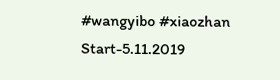#wangyibo #xiaozhan Start-5.11.2019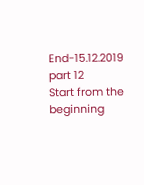End-15.12.2019
part 12
Start from the beginning